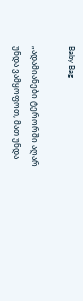Baby Bag

„ადამიანები ტერორში აღარ უნდა ვამყოფოთ, მათ უნდა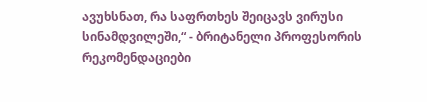ავუხსნათ, რა საფრთხეს შეიცავს ვირუსი სინამდვილეში,“ - ბრიტანელი პროფესორის რეკომენდაციები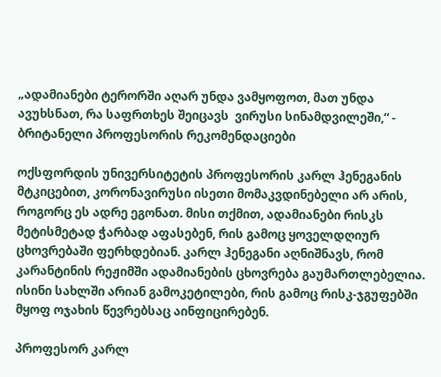„ადამიანები ტერორში აღარ უნდა ვამყოფოთ, მათ უნდა ავუხსნათ, რა საფრთხეს შეიცავს  ვირუსი სინამდვილეში,“ - ბრიტანელი პროფესორის რეკომენდაციები

ოქსფორდის უნივერსიტეტის პროფესორის კარლ ჰენეგანის მტკიცებით, კორონავირუსი ისეთი მომაკვდინებელი არ არის, როგორც ეს ადრე ეგონათ. მისი თქმით, ადამიანები რისკს მეტისმეტად ჭარბად აფასებენ, რის გამოც ყოველდღიურ ცხოვრებაში ფერხდებიან. კარლ ჰენეგანი აღნიშნავს, რომ კარანტინის რეჟიმში ადამიანების ცხოვრება გაუმართლებელია. ისინი სახლში არიან გამოკეტილები, რის გამოც რისკ-ჯგუფებში მყოფ ოჯახის წევრებსაც აინფიცირებენ.

პროფესორ კარლ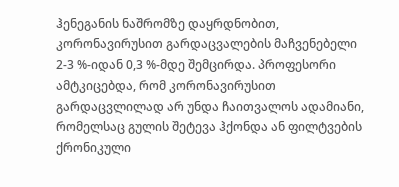ჰენეგანის ნაშრომზე დაყრდნობით, კორონავირუსით გარდაცვალების მაჩვენებელი 2-3 %-იდან 0,3 %-მდე შემცირდა. პროფესორი ამტკიცებდა, რომ კორონავირუსით გარდაცვლილად არ უნდა ჩაითვალოს ადამიანი, რომელსაც გულის შეტევა ჰქონდა ან ფილტვების ქრონიკული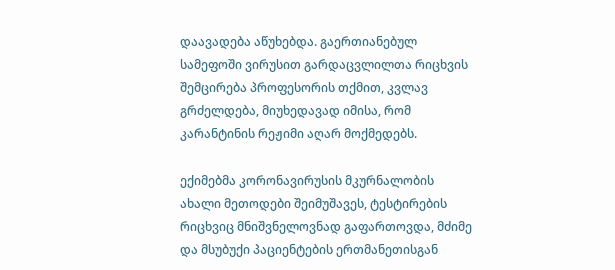დაავადება აწუხებდა. გაერთიანებულ სამეფოში ვირუსით გარდაცვლილთა რიცხვის შემცირება პროფესორის თქმით, კვლავ გრძელდება, მიუხედავად იმისა, რომ კარანტინის რეჟიმი აღარ მოქმედებს.

ექიმებმა კორონავირუსის მკურნალობის ახალი მეთოდები შეიმუშავეს, ტესტირების რიცხვიც მნიშვნელოვნად გაფართოვდა, მძიმე და მსუბუქი პაციენტების ერთმანეთისგან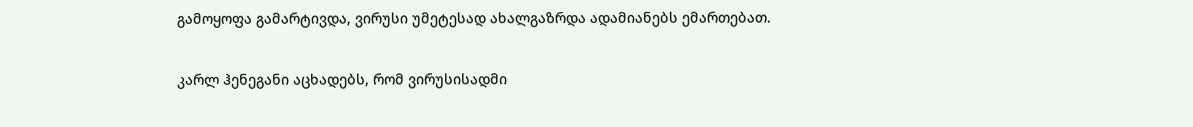გამოყოფა გამარტივდა, ვირუსი უმეტესად ახალგაზრდა ადამიანებს ემართებათ.

კარლ ჰენეგანი აცხადებს, რომ ვირუსისადმი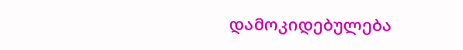დამოკიდებულება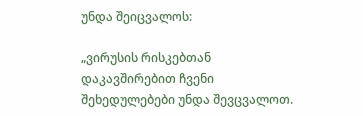უნდა შეიცვალოს:

„ვირუსის რისკებთან დაკავშირებით ჩვენი შეხედულებები უნდა შევცვალოთ.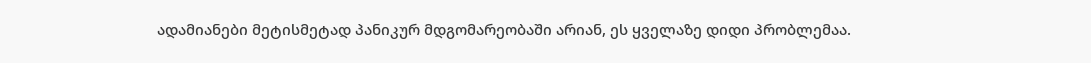ადამიანები მეტისმეტად პანიკურ მდგომარეობაში არიან, ეს ყველაზე დიდი პრობლემაა.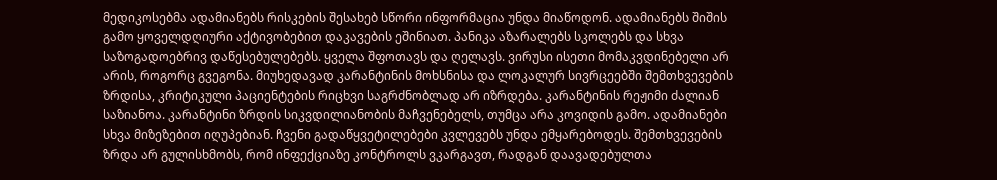მედიკოსებმა ადამიანებს რისკების შესახებ სწორი ინფორმაცია უნდა მიაწოდონ. ადამიანებს შიშის გამო ყოველდღიური აქტივობებით დაკავების ეშინიათ. პანიკა აზარალებს სკოლებს და სხვა საზოგადოებრივ დაწესებულებებს. ყველა შფოთავს და ღელავს. ვირუსი ისეთი მომაკვდინებელი არ არის, როგორც გვეგონა. მიუხედავად კარანტინის მოხსნისა და ლოკალურ სივრცეებში შემთხვევების ზრდისა, კრიტიკული პაციენტების რიცხვი საგრძნობლად არ იზრდება. კარანტინის რეჟიმი ძალიან საზიანოა. კარანტინი ზრდის სიკვდილიანობის მაჩვენებელს, თუმცა არა კოვიდის გამო. ადამიანები სხვა მიზეზებით იღუპებიან. ჩვენი გადაწყვეტილებები კვლევებს უნდა ემყარებოდეს. შემთხვევების ზრდა არ გულისხმობს, რომ ინფექციაზე კონტროლს ვკარგავთ, რადგან დაავადებულთა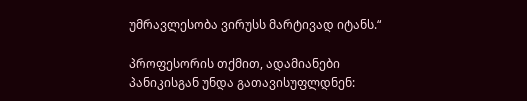უმრავლესობა ვირუსს მარტივად იტანს.“

პროფესორის თქმით, ადამიანები პანიკისგან უნდა გათავისუფლდნენ: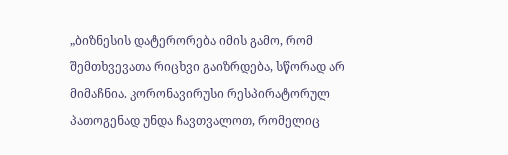„ბიზნესის დატერორება იმის გამო, რომ შემთხვევათა რიცხვი გაიზრდება, სწორად არ მიმაჩნია. კორონავირუსი რესპირატორულ პათოგენად უნდა ჩავთვალოთ, რომელიც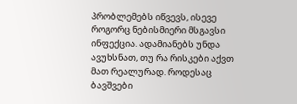პრობლემებს იწვევს, ისევე როგორც ნებისმიერი მსგავსი ინფექცია. ადამიანებს უნდა ავუხსნათ, თუ რა რისკები აქვთ მათ რეალურად. როდესაც ბავშვები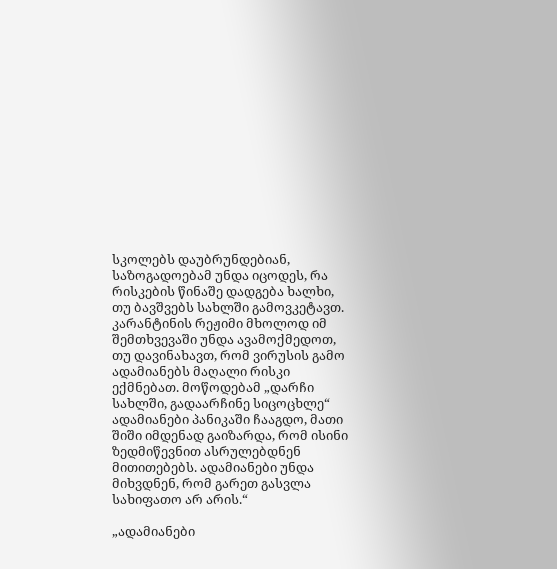სკოლებს დაუბრუნდებიან, საზოგადოებამ უნდა იცოდეს, რა რისკების წინაშე დადგება ხალხი, თუ ბავშვებს სახლში გამოვკეტავთ. კარანტინის რეჟიმი მხოლოდ იმ შემთხვევაში უნდა ავამოქმედოთ, თუ დავინახავთ, რომ ვირუსის გამო ადამიანებს მაღალი რისკი ექმნებათ. მოწოდებამ „დარჩი სახლში, გადაარჩინე სიცოცხლე“ ადამიანები პანიკაში ჩააგდო, მათი შიში იმდენად გაიზარდა, რომ ისინი ზედმიწევნით ასრულებდნენ მითითებებს. ადამიანები უნდა მიხვდნენ, რომ გარეთ გასვლა სახიფათო არ არის.“

„ადამიანები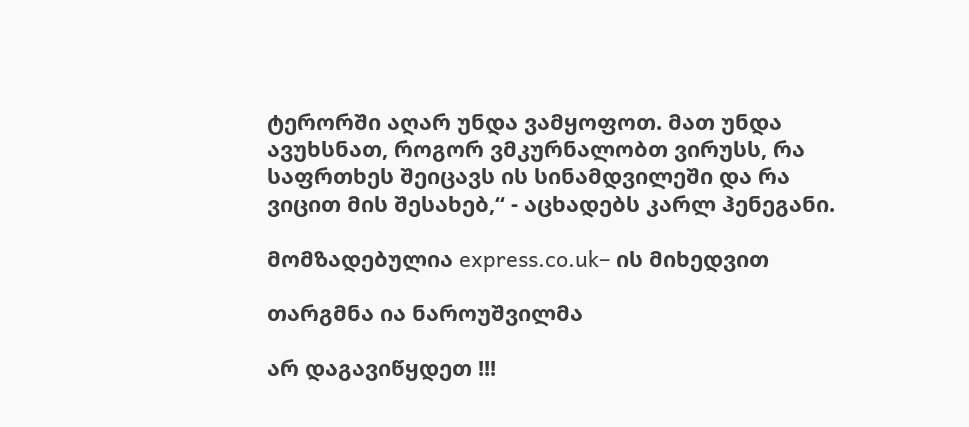ტერორში აღარ უნდა ვამყოფოთ. მათ უნდა ავუხსნათ, როგორ ვმკურნალობთ ვირუსს, რა საფრთხეს შეიცავს ის სინამდვილეში და რა ვიცით მის შესახებ,“ - აცხადებს კარლ ჰენეგანი.

მომზადებულია express.co.uk– ის მიხედვით

თარგმნა ია ნაროუშვილმა

არ დაგავიწყდეთ !!!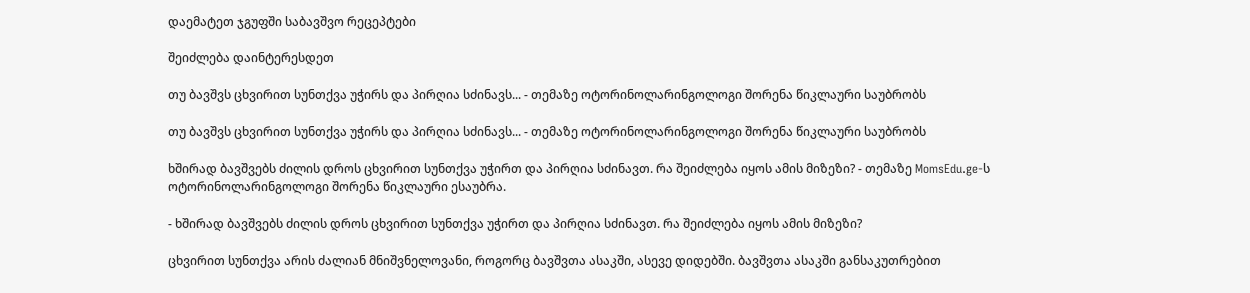დაემატეთ ჯგუფში საბავშვო რეცეპტები

შეიძლება დაინტერესდეთ

თუ ბავშვს ცხვირით სუნთქვა უჭირს და პირღია სძინავს... - თემაზე ოტორინოლარინგოლოგი შორენა წიკლაური საუბრობს

თუ ბავშვს ცხვირით სუნთქვა უჭირს და პირღია სძინავს... - თემაზე ოტორინოლარინგოლოგი შორენა წიკლაური საუბრობს

ხშირად ბავშვებს ძილის დროს ცხვირით სუნთქვა უჭირთ და პირღია სძინავთ. რა შეიძლება იყოს ამის მიზეზი? - თემაზე MomsEdu.ge-ს ოტორინოლარინგოლოგი შორენა წიკლაური ესაუბრა.

- ხშირად ბავშვებს ძილის დროს ცხვირით სუნთქვა უჭირთ და პირღია სძინავთ. რა შეიძლება იყოს ამის მიზეზი?

ცხვირით სუნთქვა არის ძალიან მნიშვნელოვანი, როგორც ბავშვთა ასაკში, ასევე დიდებში. ბავშვთა ასაკში განსაკუთრებით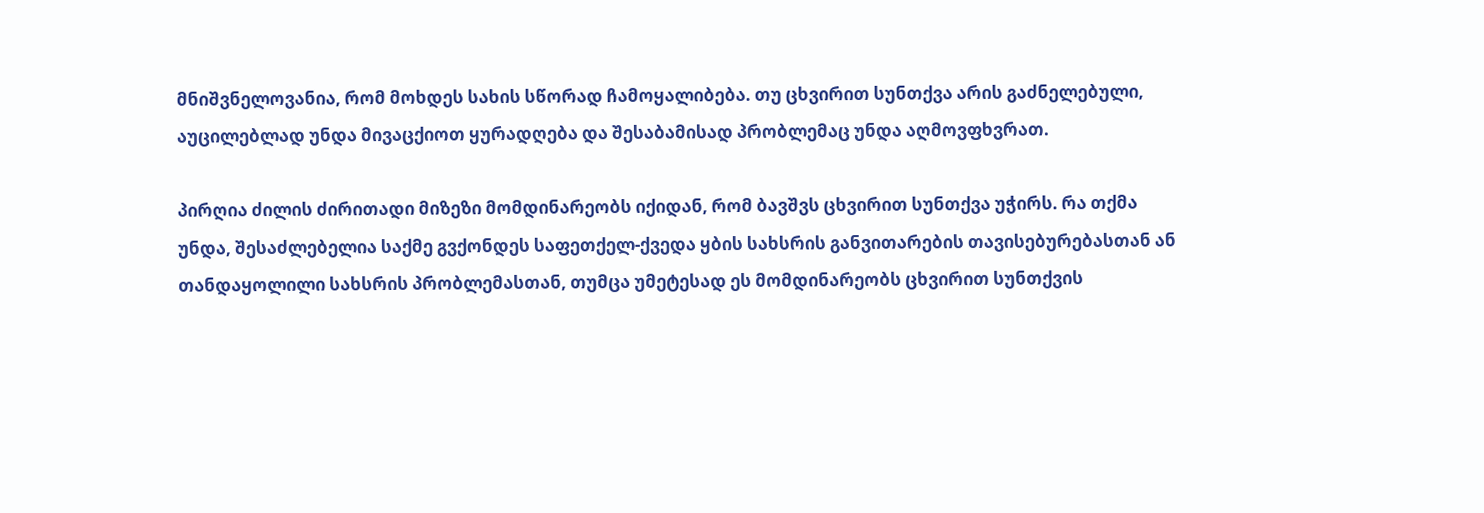მნიშვნელოვანია, რომ მოხდეს სახის სწორად ჩამოყალიბება. თუ ცხვირით სუნთქვა არის გაძნელებული, აუცილებლად უნდა მივაცქიოთ ყურადღება და შესაბამისად პრობლემაც უნდა აღმოვფხვრათ.

პირღია ძილის ძირითადი მიზეზი მომდინარეობს იქიდან, რომ ბავშვს ცხვირით სუნთქვა უჭირს. რა თქმა უნდა, შესაძლებელია საქმე გვქონდეს საფეთქელ-ქვედა ყბის სახსრის განვითარების თავისებურებასთან ან თანდაყოლილი სახსრის პრობლემასთან, თუმცა უმეტესად ეს მომდინარეობს ცხვირით სუნთქვის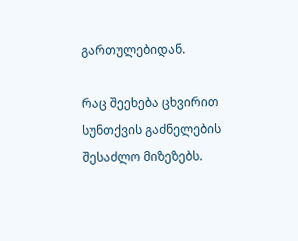გართულებიდან.

რაც შეეხება ცხვირით სუნთქვის გაძნელების შესაძლო მიზეზებს.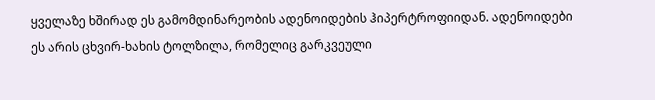ყველაზე ხშირად ეს გამომდინარეობის ადენოიდების ჰიპერტროფიიდან. ადენოიდები ეს არის ცხვირ-ხახის ტოლზილა, რომელიც გარკვეული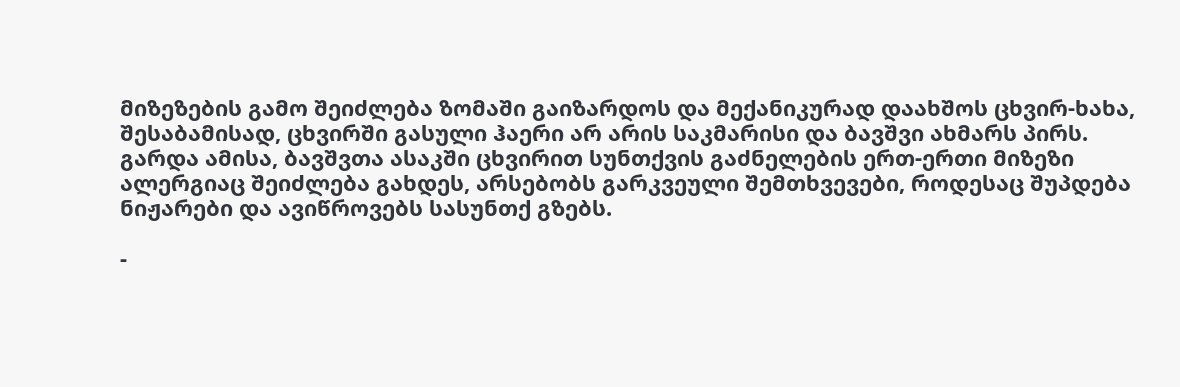მიზეზების გამო შეიძლება ზომაში გაიზარდოს და მექანიკურად დაახშოს ცხვირ-ხახა, შესაბამისად, ცხვირში გასული ჰაერი არ არის საკმარისი და ბავშვი ახმარს პირს. გარდა ამისა, ბავშვთა ასაკში ცხვირით სუნთქვის გაძნელების ერთ-ერთი მიზეზი ალერგიაც შეიძლება გახდეს, არსებობს გარკვეული შემთხვევები, როდესაც შუპდება ნიჟარები და ავიწროვებს სასუნთქ გზებს.

-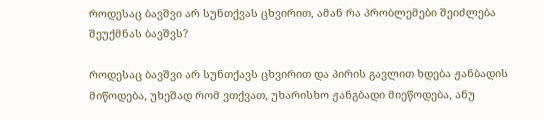როდესაც ბავშვი არ სუნთქვას ცხვირით, ამან რა პრობლემები შეიძლება შეუქმნას ბავშვს?

როდესაც ბავშვი არ სუნთქავს ცხვირით და პირის გავლით ხდება ჟანბადის მიწოდება, უხეშად რომ ვთქვათ, უხარისხო ჟანგბადი მიეწოდება, ანუ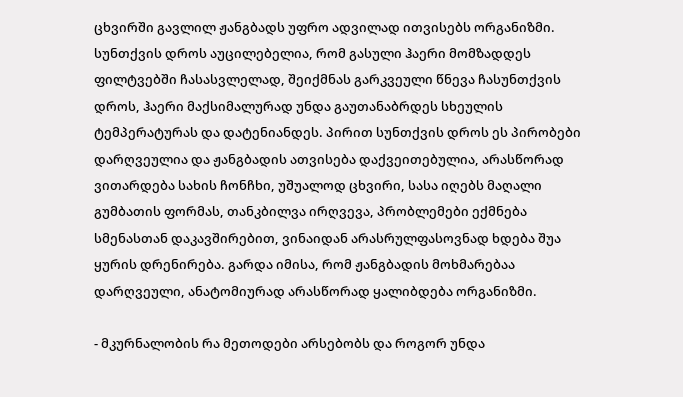ცხვირში გავლილ ჟანგბადს უფრო ადვილად ითვისებს ორგანიზმი. სუნთქვის დროს აუცილებელია, რომ გასული ჰაერი მომზადდეს ფილტვებში ჩასასვლელად, შეიქმნას გარკვეული წნევა ჩასუნთქვის დროს, ჰაერი მაქსიმალურად უნდა გაუთანაბრდეს სხეულის ტემპერატურას და დატენიანდეს. პირით სუნთქვის დროს ეს პირობები დარღვეულია და ჟანგბადის ათვისება დაქვეითებულია, არასწორად ვითარდება სახის ჩონჩხი, უშუალოდ ცხვირი, სასა იღებს მაღალი გუმბათის ფორმას, თანკბილვა ირღვევა, პრობლემები ექმნება სმენასთან დაკავშირებით, ვინაიდან არასრულფასოვნად ხდება შუა ყურის დრენირება. გარდა იმისა, რომ ჟანგბადის მოხმარებაა დარღვეული, ანატომიურად არასწორად ყალიბდება ორგანიზმი.

- მკურნალობის რა მეთოდები არსებობს და როგორ უნდა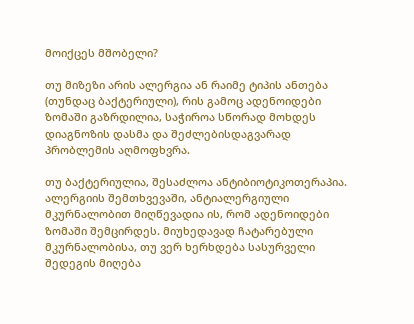მოიქცეს მშობელი?

თუ მიზეზი არის ალერგია ან რაიმე ტიპის ანთება (თუნდაც ბაქტერიული), რის გამოც ადენოიდები ზომაში გაზრდილია, საჭიროა სწორად მოხდეს დიაგნოზის დასმა და შეძლებისდაგვარად პრობლემის აღმოფხვრა.

თუ ბაქტერიულია, შესაძლოა ანტიბიოტიკოთერაპია. ალერგიის შემთხვევაში, ანტიალერგიული მკურნალობით მიღწევადია ის, რომ ადენოიდები ზომაში შემცირდეს. მიუხედავად ჩატარებული მკურნალობისა, თუ ვერ ხერხდება სასურველი შედეგის მიღება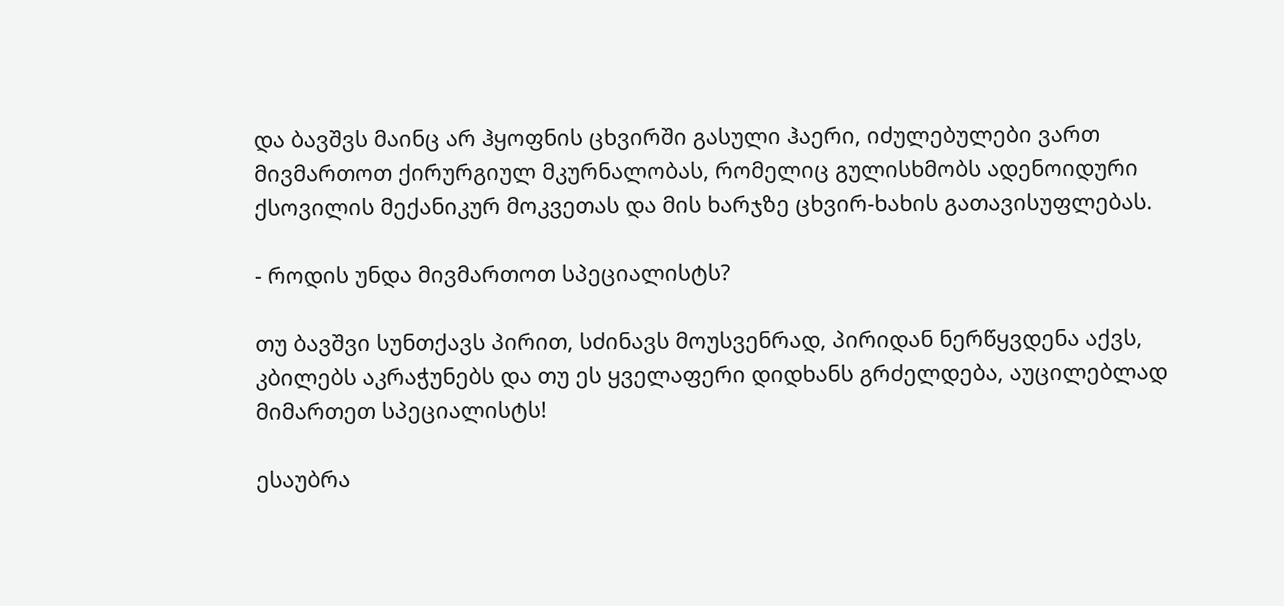და ბავშვს მაინც არ ჰყოფნის ცხვირში გასული ჰაერი, იძულებულები ვართ მივმართოთ ქირურგიულ მკურნალობას, რომელიც გულისხმობს ადენოიდური ქსოვილის მექანიკურ მოკვეთას და მის ხარჯზე ცხვირ-ხახის გათავისუფლებას.

- როდის უნდა მივმართოთ სპეციალისტს?

თუ ბავშვი სუნთქავს პირით, სძინავს მოუსვენრად, პირიდან ნერწყვდენა აქვს, კბილებს აკრაჭუნებს და თუ ეს ყველაფერი დიდხანს გრძელდება, აუცილებლად მიმართეთ სპეციალისტს!

ესაუბრა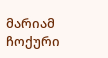მარიამ ჩოქური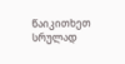წაიკითხეთ სრულად